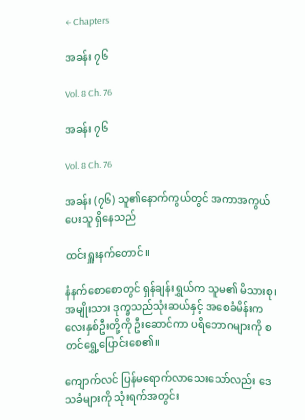← Chapters

အခန်း ၇၆

Vol. 8 Ch. 76

အခန်း ၇၆

Vol. 8 Ch. 76

အခန်း (၇၆) သူ၏နောက်ကွယ်တွင် အကာအကွယ်ပေးသူ ရှိနေသည်

ထင်းရှူးနက်တောင်။

နံနက်စောစောတွင် ရှန်ချန်းရွှယ်က သူမ၏ မိသားစု၊ အမျိုးသား ဒုက္ခသည်သုံးဆယ်နှင့် အစေခံမိန်းကလေးနှစ်ဦးတို့ကို ဦးဆောင်ကာ ပရိဘောဂများကို စတင်ရွှေ့ပြောင်းစေ၏။

ကျောက်လင် ပြန်မရောက်လာသေးသော်လည်း ဒေသခံများကို သုံးရက်အတွင်း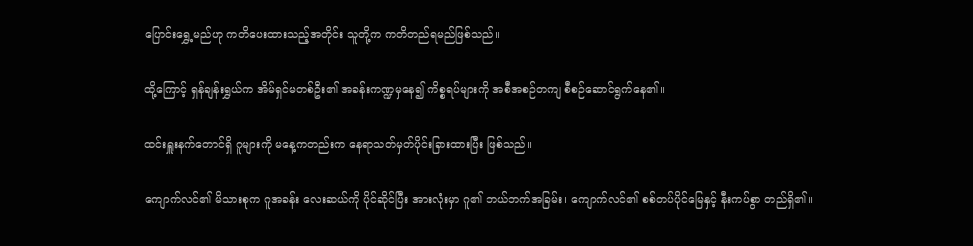ပြောင်းရွှေ့မည်ဟု ကတိပေးထားသည့်အတိုင်း သူတို့က ကတိတည်ရမည်ဖြစ်သည်။

ထို့ကြောင့် ရှန်ချန်းရွှယ်က အိမ်ရှင်မတစ်ဦး၏ အခန်းကဏ္ဍမှနေ၍ ကိစ္စရပ်များကို အစီအစဉ်တကျ စီစဉ်ဆောင်ရွက်နေ၏။

ထင်းရှူးနက်တောင်ရှိ ဂူများကို မနေ့ကတည်းက နေရာသတ်မှတ်ပိုင်းခြားထားပြီး ဖြစ်သည်။

ကျောက်လင်၏ မိသားစုက ဂူအခန်း လေးဆယ်ကို ပိုင်ဆိုင်ပြီး အားလုံးမှာ ဂူ၏ ဘယ်ဘက်အခြမ်း၊ ကျောက်လင်၏ စစ်တပ်ပိုင်မြေနှင့် နီးကပ်စွာ တည်ရှိ၏။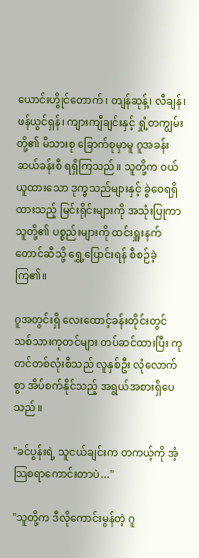ယောင်းဟွိုင်တောက်၊ တျန်ဆုန့်၊ လီချန်၊ ဖန်ယွင်ရှန်၊ ကျားကျီချင်းနှင့် ရှုံ့တကျွမ်းတို့၏ မိသားစု ခြောက်စုမှာမူ ဂူအခန်း ဆယ်ခန်းစီ ရရှိကြသည်။ သူတို့က ဝယ်ယူထားသော ဒုက္ခသည်များနှင့် ခွဲဝေရရှိထားသည့် မြင်းရိုင်းများကို အသုံးပြုကာ သူတို့၏ ပစ္စည်းများကို ထင်းရှူးနက်တောင်ဆီသို့ ရွှေ့ပြောင်းရန် စီစဉ်ခဲ့ကြ၏။

ဂူအတွင်းရှိ လေးထောင့်ခန်းတိုင်းတွင် သစ်သားကုတင်များ တပ်ဆင်ထားပြီး ကုတင်တစ်လုံးစီသည် လူနှစ်ဦး လုံလောက်စွာ အိပ်စက်နိုင်သည့် အရွယ်အစားရှိပေသည်။

"ခင်ပွန်းရဲ့ သူငယ်ချင်းက တကယ့်ကို အံ့သြစရာကောင်းတာပဲ..."

"သူတို့က ဒီလိုကောင်းမွန်တဲ့ ဂူ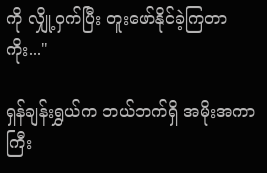ကို လျှို့ဝှက်ပြီး တူးဖော်နိုင်ခဲ့ကြတာကိုး..."

ရှန်ချန်းရွှယ်က ဘယ်ဘက်ရှိ အမိုးအကာကြီး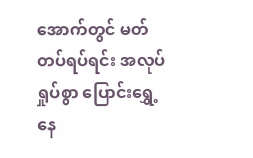အောက်တွင် မတ်တပ်ရပ်ရင်း အလုပ်ရှုပ်စွာ ပြောင်းရွှေ့နေ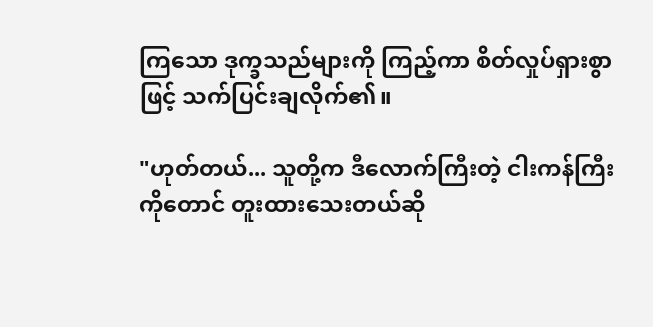ကြသော ဒုက္ခသည်များကို ကြည့်ကာ စိတ်လှုပ်ရှားစွာဖြင့် သက်ပြင်းချလိုက်၏။

"ဟုတ်တယ်... သူတို့က ဒီလောက်ကြီးတဲ့ ငါးကန်ကြီးကိုတောင် တူးထားသေးတယ်ဆို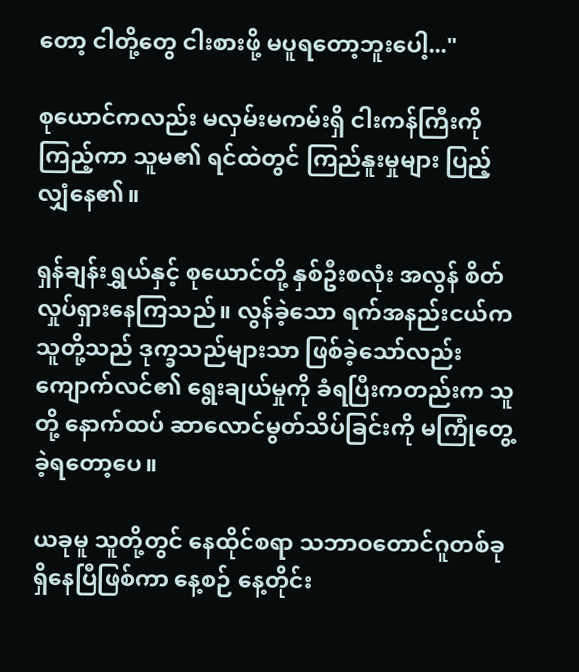တော့ ငါတို့တွေ ငါးစားဖို့ မပူရတော့ဘူးပေါ့..."

စုယောင်ကလည်း မလှမ်းမကမ်းရှိ ငါးကန်ကြီးကို ကြည့်ကာ သူမ၏ ရင်ထဲတွင် ကြည်နူးမှုများ ပြည့်လျှံနေ၏။

ရှန်ချန်းရွှယ်နှင့် စုယောင်တို့ နှစ်ဦးစလုံး အလွန် စိတ်လှုပ်ရှားနေကြသည်။ လွန်ခဲ့သော ရက်အနည်းငယ်က သူတို့သည် ဒုက္ခသည်များသာ ဖြစ်ခဲ့သော်လည်း ကျောက်လင်၏ ရွေးချယ်မှုကို ခံရပြီးကတည်းက သူတို့ နောက်ထပ် ဆာလောင်မွတ်သိပ်ခြင်းကို မကြုံတွေ့ခဲ့ရတော့ပေ။

ယခုမူ သူတို့တွင် နေထိုင်စရာ သဘာဝတောင်ဂူတစ်ခုရှိနေပြီဖြစ်ကာ နေ့စဉ် နေ့တိုင်း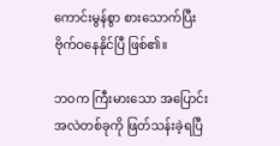ကောင်းမွန်စွာ စားသောက်ပြီး ဗိုက်ဝနေနိုင်ပြီ ဖြစ်၏။

ဘဝက ကြီးမားသော အပြောင်းအလဲတစ်ခုကို ဖြတ်သန်းခဲ့ရပြီ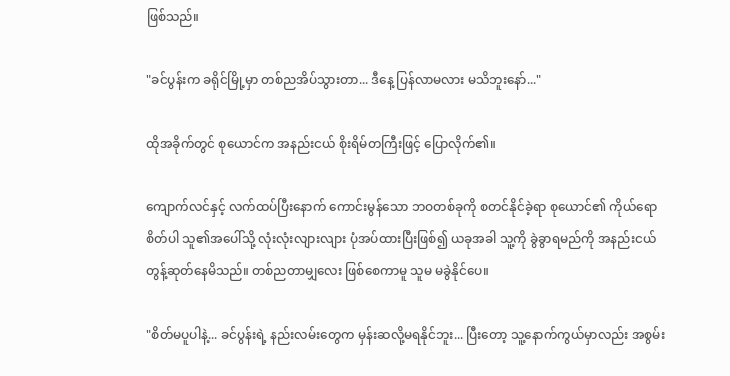ဖြစ်သည်။

"ခင်ပွန်းက ခရိုင်မြို့မှာ တစ်ညအိပ်သွားတာ... ဒီနေ့ ပြန်လာမလား မသိဘူးနော်..."

ထိုအခိုက်တွင် စုယောင်က အနည်းငယ် စိုးရိမ်တကြီးဖြင့် ပြောလိုက်၏။

ကျောက်လင်နှင့် လက်ထပ်ပြီးနောက် ကောင်းမွန်သော ဘဝတစ်ခုကို စတင်နိုင်ခဲ့ရာ စုယောင်၏ ကိုယ်ရောစိတ်ပါ သူ၏အပေါ်သို့ လုံးလုံးလျားလျား ပုံအပ်ထားပြီးဖြစ်၍ ယခုအခါ သူ့ကို ခွဲခွာရမည်ကို အနည်းငယ် တွန့်ဆုတ်နေမိသည်။ တစ်ညတာမျှလေး ဖြစ်စေကာမူ သူမ မခွဲနိုင်ပေ။

"စိတ်မပူပါနဲ့... ခင်ပွန်းရဲ့ နည်းလမ်းတွေက မှန်းဆလို့မရနိုင်ဘူး... ပြီးတော့ သူ့နောက်ကွယ်မှာလည်း အစွမ်း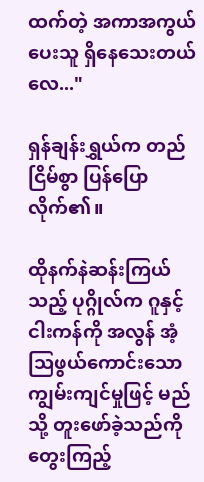ထက်တဲ့ အကာအကွယ်ပေးသူ ရှိနေသေးတယ်လေ..."

ရှန်ချန်းရွှယ်က တည်ငြိမ်စွာ ပြန်ပြောလိုက်၏။

ထိုနက်နဲဆန်းကြယ်သည့် ပုဂ္ဂိုလ်က ဂူနှင့် ငါးကန်ကို အလွန် အံ့သြဖွယ်ကောင်းသော ကျွမ်းကျင်မှုဖြင့် မည်သို့ တူးဖော်ခဲ့သည်ကို တွေးကြည့်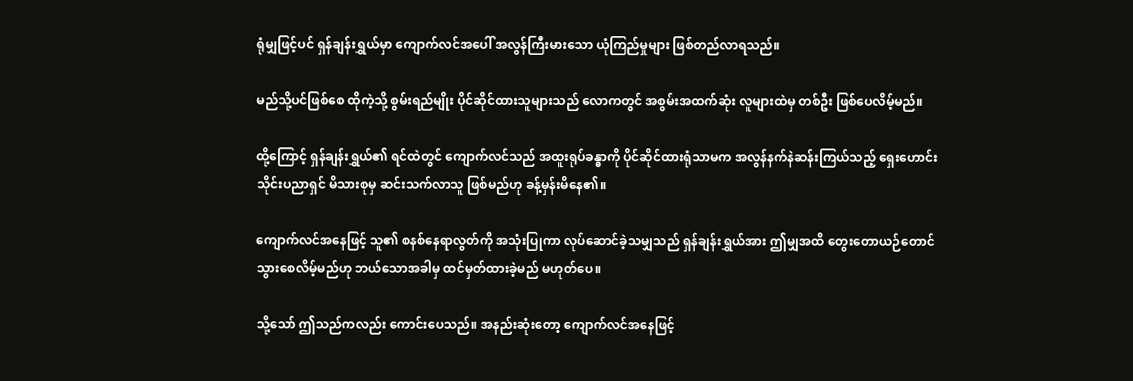ရုံမျှဖြင့်ပင် ရှန်ချန်းရွှယ်မှာ ကျောက်လင်အပေါ် အလွန်ကြီးမားသော ယုံကြည်မှုများ ဖြစ်တည်လာရသည်။

မည်သို့ပင်ဖြစ်စေ ထိုကဲ့သို့ စွမ်းရည်မျိုး ပိုင်ဆိုင်ထားသူများသည် လောကတွင် အစွမ်းအထက်ဆုံး လူများထဲမှ တစ်ဦး ဖြစ်ပေလိမ့်မည်။

ထို့ကြောင့် ရှန်ချန်းရွှယ်၏ ရင်ထဲတွင် ကျောက်လင်သည် အထူးရုပ်ခန္ဓာကို ပိုင်ဆိုင်ထားရုံသာမက အလွန်နက်နဲဆန်းကြယ်သည့် ရှေးဟောင်း သိုင်းပညာရှင် မိသားစုမှ ဆင်းသက်လာသူ ဖြစ်မည်ဟု ခန့်မှန်းမိနေ၏။

ကျောက်လင်အနေဖြင့် သူ၏ စနစ်နေရာလွတ်ကို အသုံးပြုကာ လုပ်ဆောင်ခဲ့သမျှသည် ရှန်ချန်းရွှယ်အား ဤမျှအထိ တွေးတောယဉ်တောင်သွားစေလိမ့်မည်ဟု ဘယ်သောအခါမှ ထင်မှတ်ထားခဲ့မည် မဟုတ်ပေ။

သို့သော် ဤသည်ကလည်း ကောင်းပေသည်။ အနည်းဆုံးတော့ ကျောက်လင်အနေဖြင့်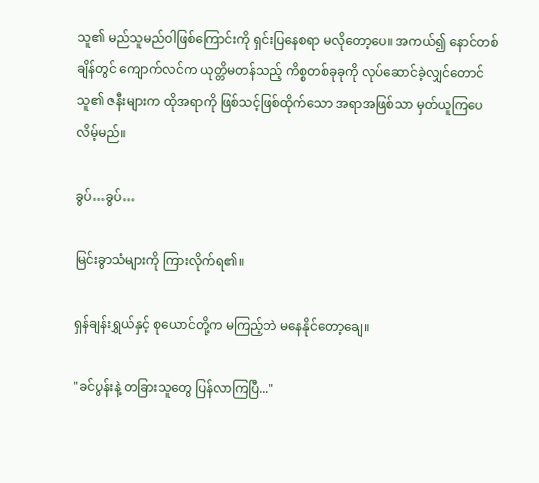သူ၏ မည်သူမည်ဝါဖြစ်ကြောင်းကို ရှင်းပြနေစရာ မလိုတော့ပေ။ အကယ်၍ နောင်တစ်ချိန်တွင် ကျောက်လင်က ယုတ္တိမတန်သည့် ကိစ္စတစ်ခုခုကို လုပ်ဆောင်ခဲ့လျှင်တောင် သူ၏ ဇနီးများက ထိုအရာကို ဖြစ်သင့်ဖြစ်ထိုက်သော အရာအဖြစ်သာ မှတ်ယူကြပေလိမ့်မည်။

ခွပ်…ခွပ်…

မြင်းခွာသံများကို ကြားလိုက်ရ၏။

ရှန်ချန်းရွှယ်နှင့် စုယောင်တို့က မကြည့်ဘဲ မနေနိုင်တော့ချေ။

"ခင်ပွန်းနဲ့ တခြားသူတွေ ပြန်လာကြပြီ..."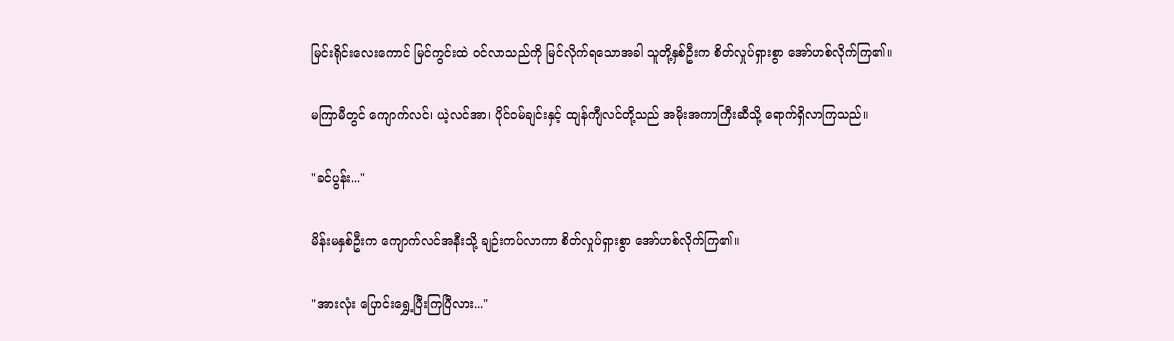မြင်းရိုင်းလေးကောင် မြင်ကွင်းထဲ ဝင်လာသည်ကို မြင်လိုက်ရသောအခါ သူတို့နှစ်ဦးက စိတ်လှုပ်ရှားစွာ အော်ဟစ်လိုက်ကြ၏။

မကြာမီတွင် ကျောက်လင်၊ ယဲ့လင်အာ၊ ပိုင်ဝမ်ချင်းနှင့် ထျန်ကျီလင်တို့သည် အမိုးအကာကြီးဆီသို့ ရောက်ရှိလာကြသည်။

"ခင်ပွန်း..."

မိန်းမနှစ်ဦးက ကျောက်လင်အနီးသို့ ချဉ်းကပ်လာကာ စိတ်လှုပ်ရှားစွာ အော်ဟစ်လိုက်ကြ၏။

"အားလုံး ပြောင်းရွှေ့ပြီးကြပြီလား..."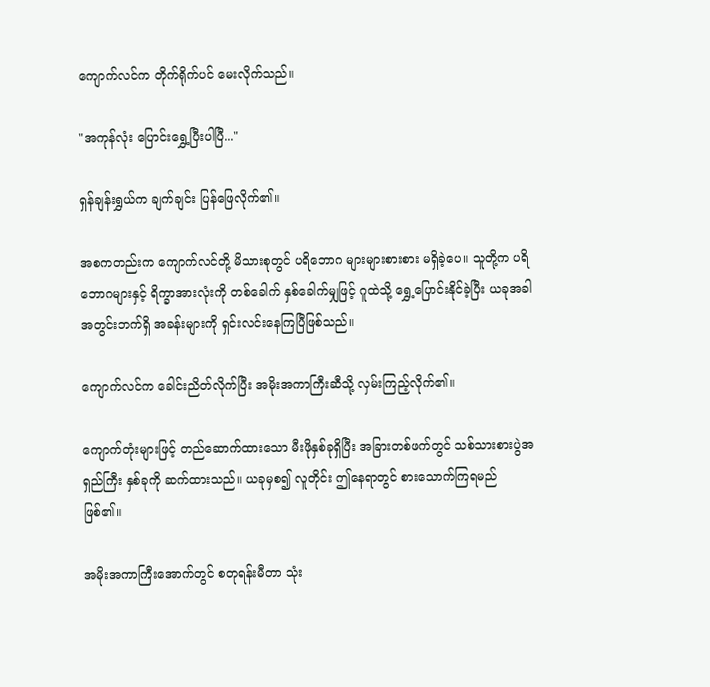ကျောက်လင်က တိုက်ရိုက်ပင် မေးလိုက်သည်။

"အကုန်လုံး ပြောင်းရွှေ့ပြီးပါပြီ..."

ရှန်ချန်းရွှယ်က ချက်ချင်း ပြန်ဖြေလိုက်၏။

အစကတည်းက ကျောက်လင်တို့ မိသားစုတွင် ပရိဘောဂ များများစားစား မရှိခဲ့ပေ။ သူတို့က ပရိဘောဂများနှင့် ရိက္ခာအားလုံးကို တစ်ခေါက် နှစ်ခေါက်မျှဖြင့် ဂူထဲသို့ ရွှေ့ပြောင်းနိုင်ခဲ့ပြီး ယခုအခါ အတွင်းဘက်ရှိ အခန်းများကို ရှင်းလင်းနေကြပြီဖြစ်သည်။

ကျောက်လင်က ခေါင်းညိတ်လိုက်ပြီး အမိုးအကာကြီးဆီသို့ လှမ်းကြည့်လိုက်၏။

ကျောက်တုံးများဖြင့် တည်ဆောက်ထားသော မီးဖိုနှစ်ခုရှိပြီး အခြားတစ်ဖက်တွင် သစ်သားစားပွဲအရှည်ကြီး နှစ်ခုကို ဆက်ထားသည်။ ယခုမှစ၍ လူတိုင်း ဤနေရာတွင် စားသောက်ကြရမည် ဖြစ်၏။

အမိုးအကာကြီးအောက်တွင် စတုရန်းမီတာ သုံး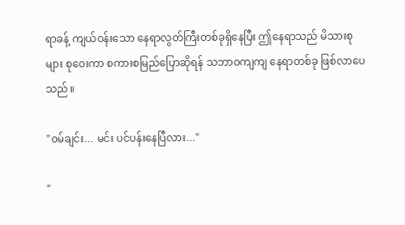ရာခန့် ကျယ်ဝန်းသော နေရာလွတ်ကြီးတစ်ခုရှိနေပြီး ဤနေရာသည် မိသားစုများ စုဝေးကာ စကားစမြည်ပြောဆိုရန် သဘာဝကျကျ နေရာတစ်ခု ဖြစ်လာပေသည်။

"ဝမ်ချင်း... မင်း ပင်ပန်းနေပြီလား..."

"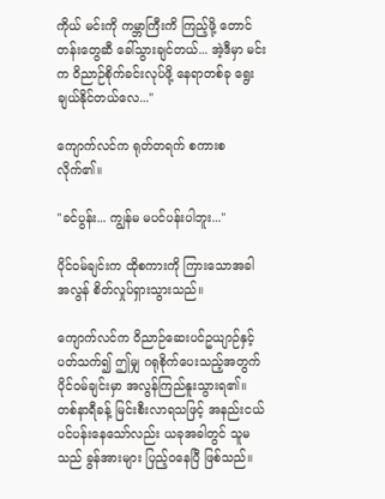ကိုယ် မင်းကို ကမ္ဘာကြီးကိ ကြည့်ဖို့ တောင်တန်းတွေဆီ ခေါ်သွားချင်တယ်... အဲ့ဒီမှာ မင်းက ဝိညာဉ်စိုက်ခင်းလုပ်ဖို့ နေရာတစ်ခု ရွေးချယ်နိုင်တယ်လေ..."

ကျောက်လင်က ရုတ်တရက် စကားစလိုက်၏။

"ခင်ပွန်း... ကျွန်မ မပင်ပန်းပါဘူး..."

ပိုင်ဝမ်ချင်းက ထိုစကားကို ကြားသောအခါ အလွန် စိတ်လှုပ်ရှားသွားသည်။

ကျောက်လင်က ဝိညာဉ်ဆေးပင်ဥယျာဉ်နှင့် ပတ်သက်၍ ဤမျှ ဂရုစိုက်ပေးသည့်အတွက် ပိုင်ဝမ်ချင်းမှာ အလွန်ကြည်နူးသွားရ၏။ တစ်နာရီခန့် မြင်းစီးလာရသဖြင့် အနည်းငယ် ပင်ပန်းနေသော်လည်း ယခုအခါတွင် သူမသည် ခွန်အားများ ပြည့်ဝနေပြီ ဖြစ်သည်။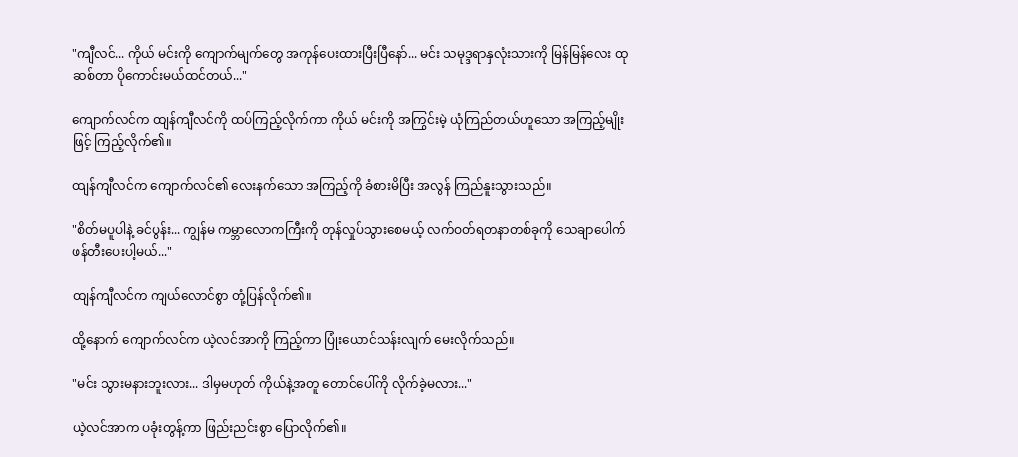"ကျီလင်... ကိုယ် မင်းကို ကျောက်မျက်တွေ အကုန်ပေးထားပြီးပြီနော်... မင်း သမုဒ္ဒရာနှလုံးသားကို မြန်မြန်လေး ထုဆစ်တာ ပိုကောင်းမယ်ထင်တယ်..."

ကျောက်လင်က ထျန်ကျီလင်ကို ထပ်ကြည့်လိုက်ကာ ကိုယ် မင်းကို အကြွင်းမဲ့ ယုံကြည်တယ်ဟူသော အကြည့်မျိုးဖြင့် ကြည့်လိုက်၏။

ထျန်ကျီလင်က ကျောက်လင်၏ လေးနက်သော အကြည့်ကို ခံစားမိပြီး အလွန် ကြည်နူးသွားသည်။

"စိတ်မပူပါနဲ့ ခင်ပွန်း... ကျွန်မ ကမ္ဘာလောကကြီးကို တုန်လှုပ်သွားစေမယ့် လက်ဝတ်ရတနာတစ်ခုကို သေချာပေါက် ဖန်တီးပေးပါ့မယ်..."

ထျန်ကျီလင်က ကျယ်လောင်စွာ တုံ့ပြန်လိုက်၏။

ထို့နောက် ကျောက်လင်က ယဲ့လင်အာကို ကြည့်ကာ ပြုံးယောင်သန်းလျက် မေးလိုက်သည်။

"မင်း သွားမနားဘူးလား... ဒါမှမဟုတ် ကိုယ်နဲ့အတူ တောင်ပေါ်ကို လိုက်ခဲ့မလား..."

ယဲ့လင်အာက ပခုံးတွန့်ကာ ဖြည်းညင်းစွာ ပြောလိုက်၏။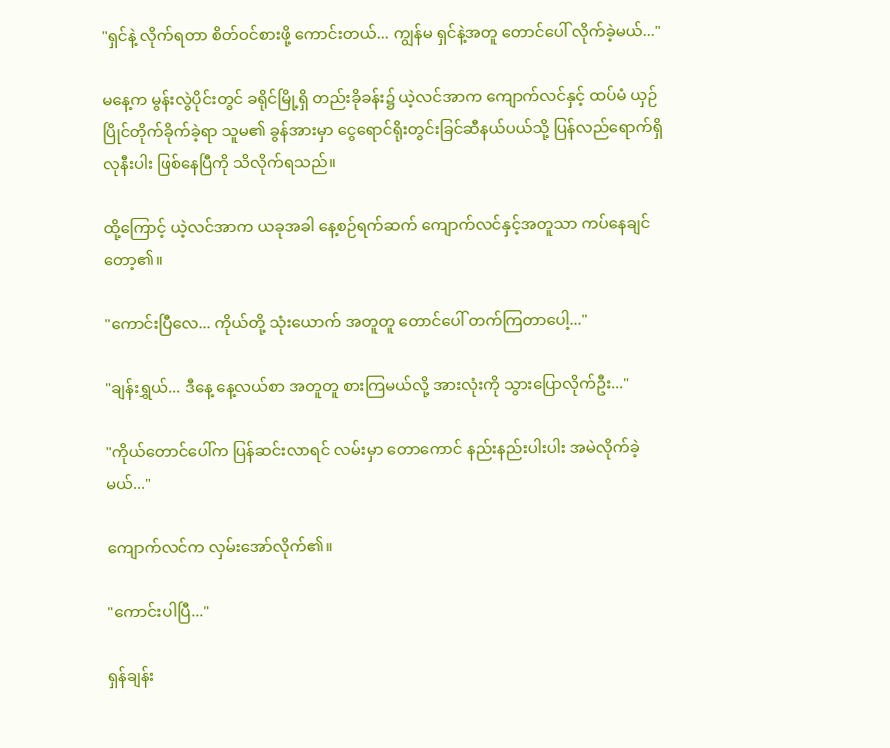"ရှင်နဲ့ လိုက်ရတာ စိတ်ဝင်စားဖို့ ကောင်းတယ်... ကျွန်မ ရှင်နဲ့အတူ တောင်ပေါ် လိုက်ခဲ့မယ်..."

မနေ့က မွန်းလွဲပိုင်းတွင် ခရိုင်မြို့ရှိ တည်းခိုခန်း၌ ယဲ့လင်အာက ကျောက်လင်နှင့် ထပ်မံ ယှဉ်ပြိုင်တိုက်ခိုက်ခဲ့ရာ သူမ၏ ခွန်အားမှာ ငွေရောင်ရိုးတွင်းခြင်ဆီနယ်ပယ်သို့ ပြန်လည်ရောက်ရှိလုနီးပါး ဖြစ်နေပြီကို သိလိုက်ရသည်။

ထို့ကြောင့် ယဲ့လင်အာက ယခုအခါ နေ့စဉ်ရက်ဆက် ကျောက်လင်နှင့်အတူသာ ကပ်နေချင်တော့၏။

"ကောင်းပြီလေ... ကိုယ်တို့ သုံးယောက် အတူတူ တောင်ပေါ် တက်ကြတာပေါ့..."

"ချန်းရွှယ်... ဒီနေ့ နေ့လယ်စာ အတူတူ စားကြမယ်လို့ အားလုံးကို သွားပြောလိုက်ဦး..."

"ကိုယ်တောင်ပေါ်က ပြန်ဆင်းလာရင် လမ်းမှာ တောကောင် နည်းနည်းပါးပါး အမဲလိုက်ခဲ့မယ်..."

ကျောက်လင်က လှမ်းအော်လိုက်၏။

"ကောင်းပါပြီ..."

ရှန်ချန်း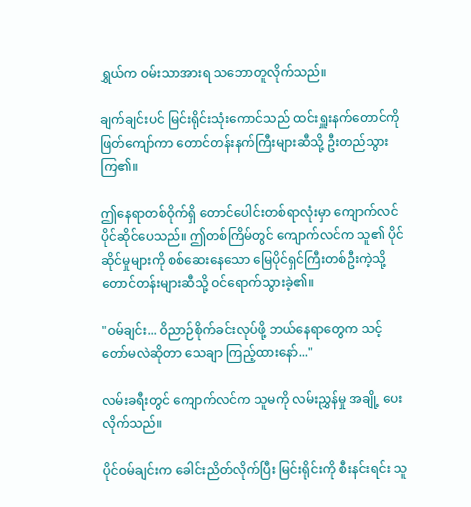ရွှယ်က ဝမ်းသာအားရ သဘောတူလိုက်သည်။

ချက်ချင်းပင် မြင်းရိုင်းသုံးကောင်သည် ထင်းရှူးနက်တောင်ကို ဖြတ်ကျော်ကာ တောင်တန်းနက်ကြီးများဆီသို့ ဦးတည်သွားကြ၏။

ဤနေရာတစ်ဝိုက်ရှိ တောင်ပေါင်းတစ်ရာလုံးမှာ ကျောက်လင် ပိုင်ဆိုင်ပေသည်။ ဤတစ်ကြိမ်တွင် ကျောက်လင်က သူ၏ ပိုင်ဆိုင်မှုများကို စစ်ဆေးနေသော မြေပိုင်ရှင်ကြီးတစ်ဦးကဲ့သို့ တောင်တန်းများဆီသို့ ဝင်ရောက်သွားခဲ့၏။

"ဝမ်ချင်း... ဝိညာဉ်စိုက်ခင်းလုပ်ဖို့ ဘယ်နေရာတွေက သင့်တော်မလဲဆိုတာ သေချာ ကြည့်ထားနော်..."

လမ်းခရီးတွင် ကျောက်လင်က သူမကို လမ်းညွှန်မှု အချို့ ပေးလိုက်သည်။

ပိုင်ဝမ်ချင်းက ခေါင်းညိတ်လိုက်ပြီး မြင်းရိုင်းကို စီးနင်းရင်း သူ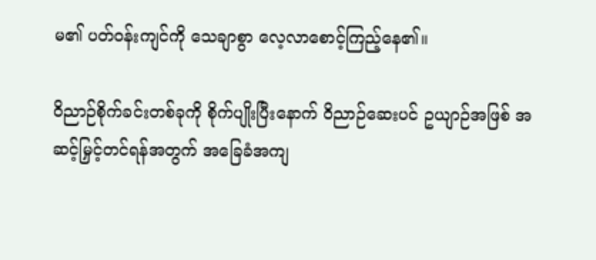မ၏ ပတ်ဝန်းကျင်ကို သေချာစွာ လေ့လာစောင့်ကြည့်နေ၏။

ဝိညာဉ်စိုက်ခင်းတစ်ခုကို စိုက်ပျိုးပြီးနောက် ဝိညာဉ်ဆေးပင် ဥယျာဉ်အဖြစ် အဆင့်မြှင့်တင်ရန်အတွက် အခြေခံအကျ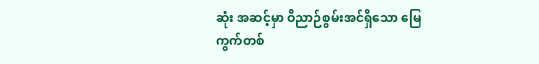ဆုံး အဆင့်မှာ ဝိညာဉ်စွမ်းအင်ရှိသော မြေကွက်တစ်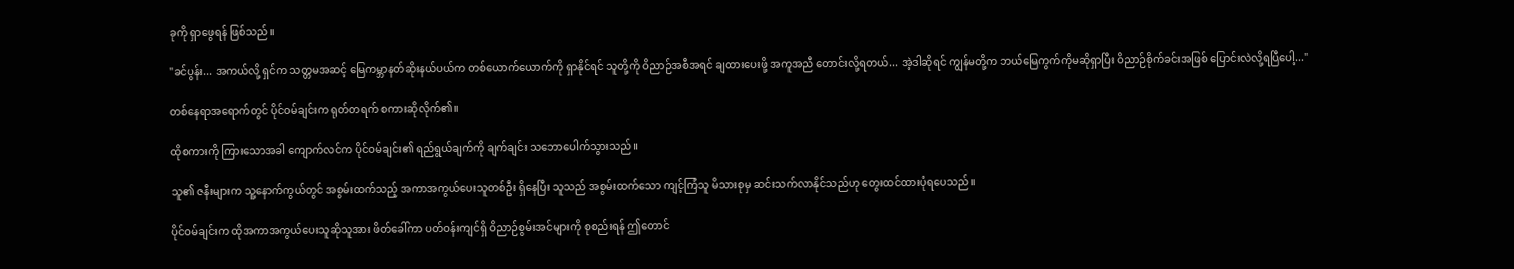ခုကို ရှာဖွေရန် ဖြစ်သည်။

"ခင်ပွန်း... အကယ်လို့ ရှင်က သတ္တမအဆင့် မြေကမ္ဘာနတ်ဆိုးနယ်ပယ်က တစ်ယောက်ယောက်ကို ရှာနိုင်ရင် သူတို့ကို ဝိညာဉ်အစီအရင် ချထားပေးဖို့ အကူအညီ တောင်းလို့ရတယ်... အဲ့ဒါဆိုရင် ကျွန်မတို့က ဘယ်မြေကွက်ကိုမဆိုရှာပြီး ဝိညာဉ်စိုက်ခင်းအဖြစ် ပြောင်းလဲလို့ရပြီပေါ့..."

တစ်နေရာအရောက်တွင် ပိုင်ဝမ်ချင်းက ရုတ်တရက် စကားဆိုလိုက်၏။

ထိုစကားကို ကြားသောအခါ ကျောက်လင်က ပိုင်ဝမ်ချင်း၏ ရည်ရွယ်ချက်ကို ချက်ချင်း သဘောပေါက်သွားသည်။

သူ၏ ဇနီးများက သူ့နောက်ကွယ်တွင် အစွမ်းထက်သည့် အကာအကွယ်ပေးသူတစ်ဦး ရှိနေပြီး သူသည် အစွမ်းထက်သော ကျင့်ကြံသူ မိသားစုမှ ဆင်းသက်လာနိုင်သည်ဟု တွေးထင်ထားပုံရပေသည်။

ပိုင်ဝမ်ချင်းက ထိုအကာအကွယ်ပေးသူဆိုသူအား ဖိတ်ခေါ်ကာ ပတ်ဝန်းကျင်ရှိ ဝိညာဉ်စွမ်းအင်များကို စုစည်းရန် ဤတောင်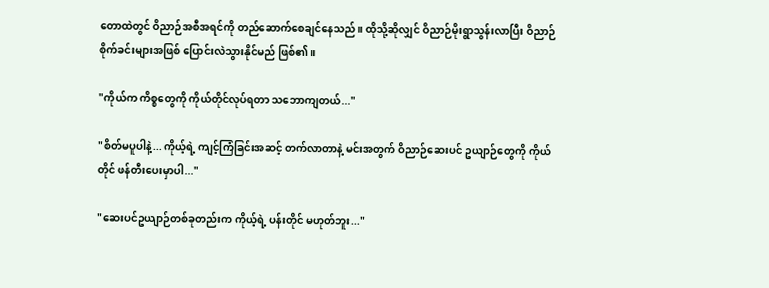တောထဲတွင် ဝိညာဉ်အစီအရင်ကို တည်ဆောက်စေချင်နေသည်။ ထိုသို့ဆိုလျှင် ဝိညာဉ်မိုးရွာသွန်းလာပြီး ဝိညာဉ်စိုက်ခင်းများအဖြစ် ပြောင်းလဲသွားနိုင်မည် ဖြစ်၏။

"ကိုယ်က ကိစ္စတွေကို ကိုယ်တိုင်လုပ်ရတာ သဘောကျတယ်..."

"စိတ်မပူပါနဲ့... ကိုယ့်ရဲ့ ကျင့်ကြံခြင်းအဆင့် တက်လာတာနဲ့ မင်းအတွက် ဝိညာဉ်ဆေးပင် ဥယျာဉ်တွေကို ကိုယ်တိုင် ဖန်တီးပေးမှာပါ..."

"ဆေးပင်ဥယျာဉ်တစ်ခုတည်းက ကိုယ့်ရဲ့ ပန်းတိုင် မဟုတ်ဘူး..."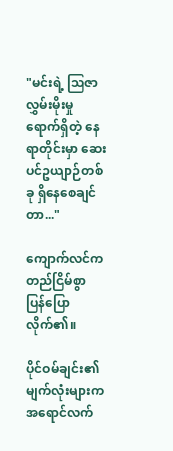"မင်းရဲ့ ဩဇာလွှမ်းမိုးမှု ရောက်ရှိတဲ့ နေရာတိုင်းမှာ ဆေးပင်ဥယျာဉ်တစ်ခု ရှိနေစေချင်တာ..."

ကျောက်လင်က တည်ငြိမ်စွာ ပြန်ပြောလိုက်၏။

ပိုင်ဝမ်ချင်း၏ မျက်လုံးများက အရောင်လက်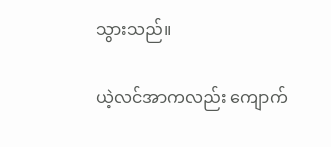သွားသည်။

ယဲ့လင်အာကလည်း ကျောက်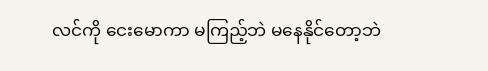လင်ကို ငေးမောကာ မကြည့်ဘဲ မနေနိုင်တော့ဘဲ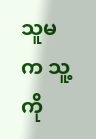သူမက သူ့ကို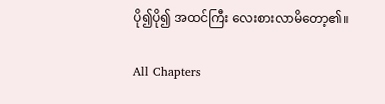ပို၍ပို၍ အထင်ကြီး လေးစားလာမိတော့၏။

All Chapters